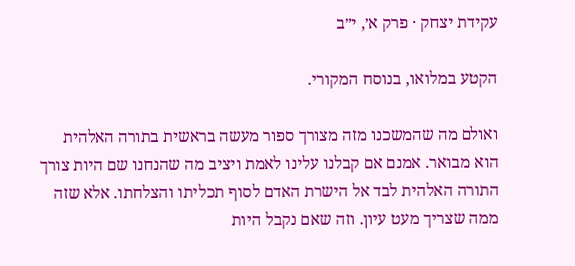עקידת יצחק · פרק א׳, י״ב

הקטע במלואו, בנוסח המקורי.

ואולם מה שהמשכנו מזה מצורך ספור מעשה בראשית בתורה האלהית הוא מבואר. אמנם אם קבלנו עלינו לאמת ויציב מה שהנחנו שם היות צורך התורה האלהית לבד אל הישרת האדם לסוף תכליתו והצלחתו. אלא שזה ממה שצריך מעט עיון. וזה שאם נקבל היות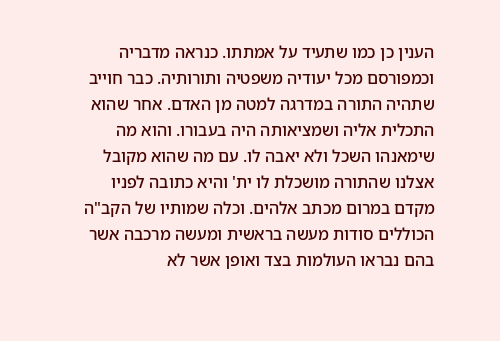הענין כן כמו שתעיד על אמתתו. כנראה מדבריה וכמפורסם מכל יעודיה משפטיה ותורותיה. כבר חוייב שתהיה התורה במדרגה למטה מן האדם. אחר שהוא התכלית אליה ושמציאותה היה בעבורו. והוא מה שימאנהו השכל ולא יאבה לו. עם מה שהוא מקובל אצלנו שהתורה מושכלת לו ית' והיא כתובה לפניו מקדם במרום מכתב אלהים. וכלה שמותיו של הקב"ה הכוללים סודות מעשה בראשית ומעשה מרכבה אשר בהם נבראו העולמות בצד ואופן אשר לא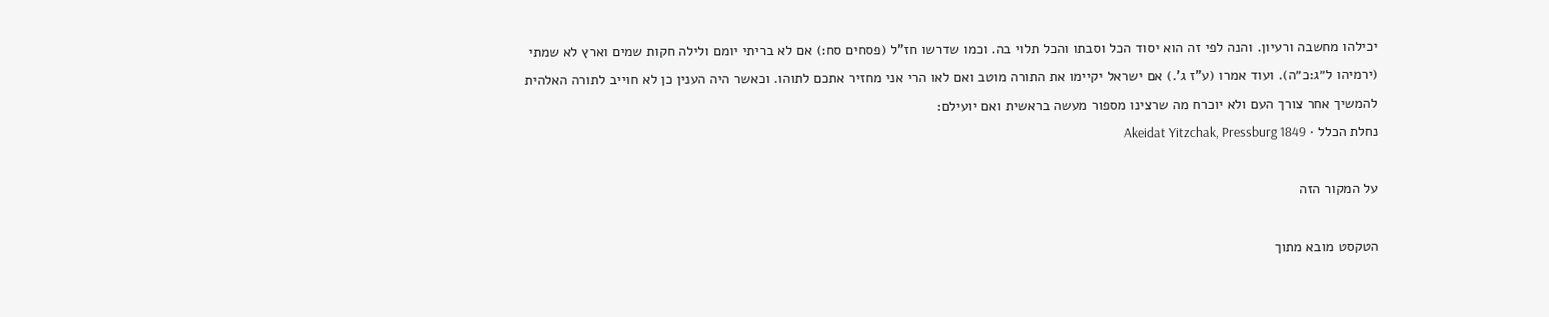יכילהו מחשבה ורעיון. והנה לפי זה הוא יסוד הכל וסבתו והכל תלוי בה. וכמו שדרשו חז"ל (פסחים סח:) אם לא בריתי יומם ולילה חקות שמים וארץ לא שמתי (ירמיהו ל״ג:כ״ה). ועוד אמרו (ע"ז ג'.) אם ישראל יקיימו את התורה מוטב ואם לאו הרי אני מחזיר אתכם לתוהו. וכאשר היה הענין כן לא חוייב לתורה האלהית להמשיך אחר צורך העם ולא יוכרח מה שרצינו מספור מעשה בראשית ואם יועילם:
נחלת הכלל · Akeidat Yitzchak, Pressburg 1849

על המקור הזה

הטקסט מובא מתוך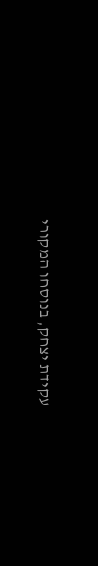עקידת יצחק, בנוסחו המקורי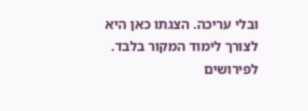ובלי עריכה. הצגתו כאן היא לצורך לימוד המקור בלבד. לפירושים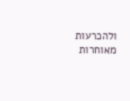ולהכרעות מאוחרות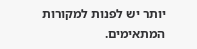יותר יש לפנות למקורות המתאימים.